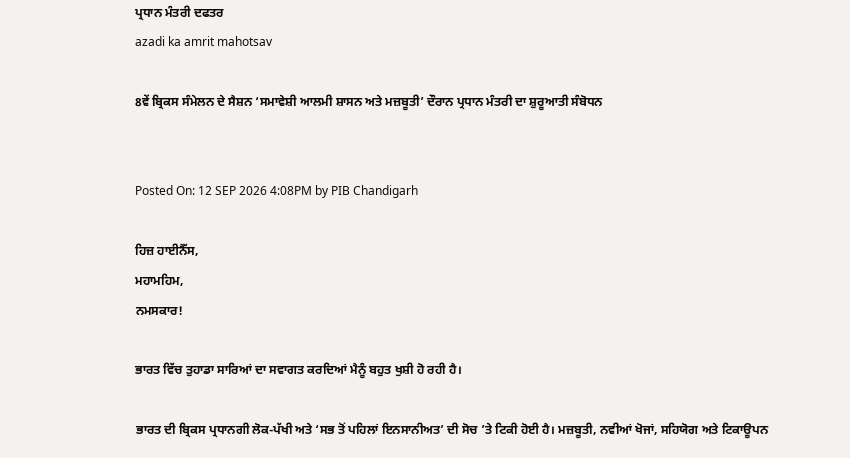ਪ੍ਰਧਾਨ ਮੰਤਰੀ ਦਫਤਰ
azadi ka amrit mahotsav

8ਵੇਂ ਬ੍ਰਿਕਸ ਸੰਮੇਲਨ ਦੇ ਸੈਸ਼ਨ ‘ਸਮਾਵੇਸ਼ੀ ਆਲਮੀ ਸ਼ਾਸਨ ਅਤੇ ਮਜ਼ਬੂਤੀ’ ਦੌਰਾਨ ਪ੍ਰਧਾਨ ਮੰਤਰੀ ਦਾ ਸ਼ੁਰੂਆਤੀ ਸੰਬੋਧਨ


Posted On: 12 SEP 2026 4:08PM by PIB Chandigarh

ਹਿਜ਼ ਹਾਈਨੈੱਸ,
ਮਹਾਮਹਿਮ,
ਨਮਸਕਾਰ!

ਭਾਰਤ ਵਿੱਚ ਤੁਹਾਡਾ ਸਾਰਿਆਂ ਦਾ ਸਵਾਗਤ ਕਰਦਿਆਂ ਮੈਨੂੰ ਬਹੁਤ ਖੁਸ਼ੀ ਹੋ ਰਹੀ ਹੈ।

ਭਾਰਤ ਦੀ ਬ੍ਰਿਕਸ ਪ੍ਰਧਾਨਗੀ ਲੋਕ-ਪੱਖੀ ਅਤੇ ‘ਸਭ ਤੋਂ ਪਹਿਲਾਂ ਇਨਸਾਨੀਅਤ’ ਦੀ ਸੋਚ ’ਤੇ ਟਿਕੀ ਹੋਈ ਹੈ। ਮਜ਼ਬੂਤੀ, ਨਵੀਆਂ ਖੋਜਾਂ, ਸਹਿਯੋਗ ਅਤੇ ਟਿਕਾਊਪਨ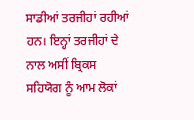ਸਾਡੀਆਂ ਤਰਜੀਹਾਂ ਰਹੀਆਂ ਹਨ। ਇਨ੍ਹਾਂ ਤਰਜੀਹਾਂ ਦੇ ਨਾਲ ਅਸੀਂ ਬ੍ਰਿਕਸ ਸਹਿਯੋਗ ਨੂੰ ਆਮ ਲੋਕਾਂ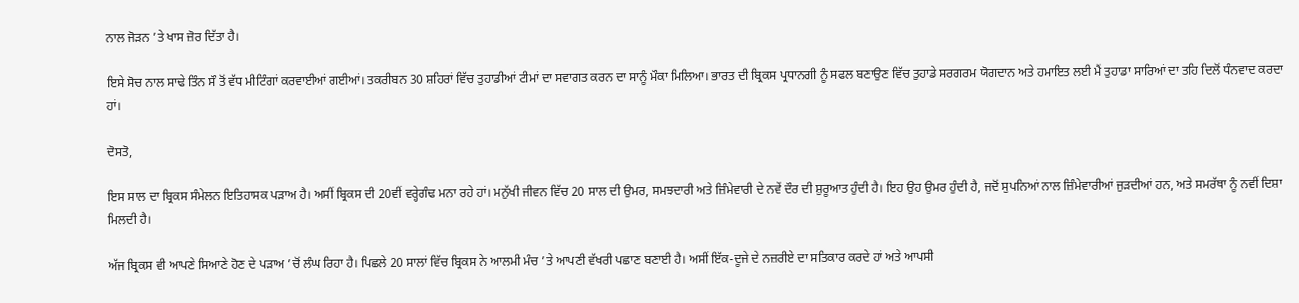ਨਾਲ ਜੋੜਨ ’ਤੇ ਖਾਸ ਜ਼ੋਰ ਦਿੱਤਾ ਹੈ।

ਇਸੇ ਸੋਚ ਨਾਲ ਸਾਢੇ ਤਿੰਨ ਸੌ ਤੋਂ ਵੱਧ ਮੀਟਿੰਗਾਂ ਕਰਵਾਈਆਂ ਗਈਆਂ। ਤਕਰੀਬਨ 30 ਸ਼ਹਿਰਾਂ ਵਿੱਚ ਤੁਹਾਡੀਆਂ ਟੀਮਾਂ ਦਾ ਸਵਾਗਤ ਕਰਨ ਦਾ ਸਾਨੂੰ ਮੌਕਾ ਮਿਲਿਆ। ਭਾਰਤ ਦੀ ਬ੍ਰਿਕਸ ਪ੍ਰਧਾਨਗੀ ਨੂੰ ਸਫਲ ਬਣਾਉਣ ਵਿੱਚ ਤੁਹਾਡੇ ਸਰਗਰਮ ਯੋਗਦਾਨ ਅਤੇ ਹਮਾਇਤ ਲਈ ਮੈਂ ਤੁਹਾਡਾ ਸਾਰਿਆਂ ਦਾ ਤਹਿ ਦਿਲੋਂ ਧੰਨਵਾਦ ਕਰਦਾ ਹਾਂ।

ਦੋਸਤੋ,

ਇਸ ਸਾਲ ਦਾ ਬ੍ਰਿਕਸ ਸੰਮੇਲਨ ਇਤਿਹਾਸਕ ਪੜਾਅ ਹੈ। ਅਸੀਂ ਬ੍ਰਿਕਸ ਦੀ 20ਵੀਂ ਵਰ੍ਹੇਗੰਢ ਮਨਾ ਰਹੇ ਹਾਂ। ਮਨੁੱਖੀ ਜੀਵਨ ਵਿੱਚ 20 ਸਾਲ ਦੀ ਉਮਰ, ਸਮਝਦਾਰੀ ਅਤੇ ਜ਼ਿੰਮੇਵਾਰੀ ਦੇ ਨਵੇਂ ਦੌਰ ਦੀ ਸ਼ੁਰੂਆਤ ਹੁੰਦੀ ਹੈ। ਇਹ ਉਹ ਉਮਰ ਹੁੰਦੀ ਹੈ, ਜਦੋਂ ਸੁਪਨਿਆਂ ਨਾਲ ਜ਼ਿੰਮੇਵਾਰੀਆਂ ਜੁੜਦੀਆਂ ਹਨ, ਅਤੇ ਸਮਰੱਥਾ ਨੂੰ ਨਵੀਂ ਦਿਸ਼ਾ ਮਿਲਦੀ ਹੈ।

ਅੱਜ ਬ੍ਰਿਕਸ ਵੀ ਆਪਣੇ ਸਿਆਣੇ ਹੋਣ ਦੇ ਪੜਾਅ ’ਚੋਂ ਲੰਘ ਰਿਹਾ ਹੈ। ਪਿਛਲੇ 20 ਸਾਲਾਂ ਵਿੱਚ ਬ੍ਰਿਕਸ ਨੇ ਆਲਮੀ ਮੰਚ ’ਤੇ ਆਪਣੀ ਵੱਖਰੀ ਪਛਾਣ ਬਣਾਈ ਹੈ। ਅਸੀਂ ਇੱਕ-ਦੂਜੇ ਦੇ ਨਜ਼ਰੀਏ ਦਾ ਸਤਿਕਾਰ ਕਰਦੇ ਹਾਂ ਅਤੇ ਆਪਸੀ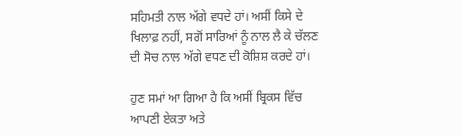ਸਹਿਮਤੀ ਨਾਲ ਅੱਗੇ ਵਧਦੇ ਹਾਂ। ਅਸੀਂ ਕਿਸੇ ਦੇ ਖਿਲਾਫ਼ ਨਹੀਂ, ਸਗੋਂ ਸਾਰਿਆਂ ਨੂੰ ਨਾਲ ਲੈ ਕੇ ਚੱਲਣ ਦੀ ਸੋਚ ਨਾਲ ਅੱਗੇ ਵਧਣ ਦੀ ਕੋਸ਼ਿਸ਼ ਕਰਦੇ ਹਾਂ।

ਹੁਣ ਸਮਾਂ ਆ ਗਿਆ ਹੈ ਕਿ ਅਸੀਂ ਬ੍ਰਿਕਸ ਵਿੱਚ ਆਪਣੀ ਏਕਤਾ ਅਤੇ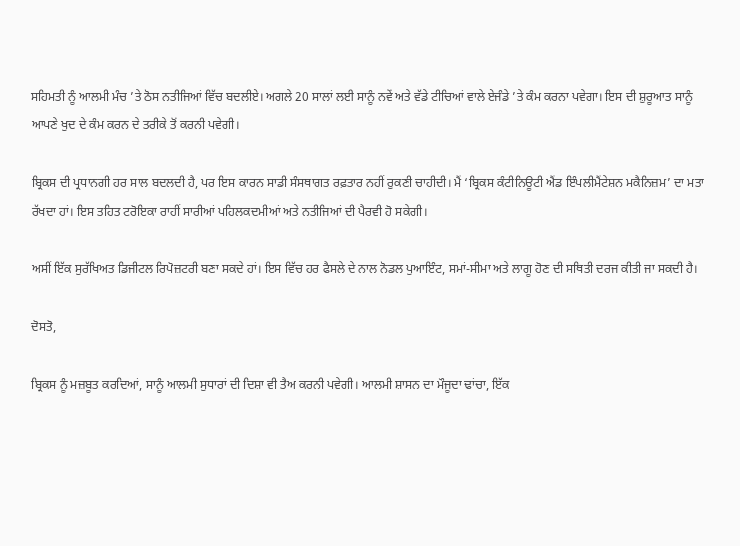ਸਹਿਮਤੀ ਨੂੰ ਆਲਮੀ ਮੰਚ ’ਤੇ ਠੋਸ ਨਤੀਜਿਆਂ ਵਿੱਚ ਬਦਲੀਏ। ਅਗਲੇ 20 ਸਾਲਾਂ ਲਈ ਸਾਨੂੰ ਨਵੇਂ ਅਤੇ ਵੱਡੇ ਟੀਚਿਆਂ ਵਾਲੇ ਏਜੰਡੇ ’ਤੇ ਕੰਮ ਕਰਨਾ ਪਵੇਗਾ। ਇਸ ਦੀ ਸ਼ੁਰੂਆਤ ਸਾਨੂੰ ਆਪਣੇ ਖੁਦ ਦੇ ਕੰਮ ਕਰਨ ਦੇ ਤਰੀਕੇ ਤੋਂ ਕਰਨੀ ਪਵੇਗੀ।

ਬ੍ਰਿਕਸ ਦੀ ਪ੍ਰਧਾਨਗੀ ਹਰ ਸਾਲ ਬਦਲਦੀ ਹੈ, ਪਰ ਇਸ ਕਾਰਨ ਸਾਡੀ ਸੰਸਥਾਗਤ ਰਫ਼ਤਾਰ ਨਹੀਂ ਰੁਕਣੀ ਚਾਹੀਦੀ। ਮੈਂ ‘ਬ੍ਰਿਕਸ ਕੰਟੀਨਿਊਟੀ ਐਂਡ ਇੰਪਲੀਮੈਂਟੇਸ਼ਨ ਮਕੈਨਿਜ਼ਮ’ ਦਾ ਮਤਾ ਰੱਖਦਾ ਹਾਂ। ਇਸ ਤਹਿਤ ਟਰੋਇਕਾ ਰਾਹੀਂ ਸਾਰੀਆਂ ਪਹਿਲਕਦਮੀਆਂ ਅਤੇ ਨਤੀਜਿਆਂ ਦੀ ਪੈਰਵੀ ਹੋ ਸਕੇਗੀ।

ਅਸੀਂ ਇੱਕ ਸੁਰੱਖਿਅਤ ਡਿਜੀਟਲ ਰਿਪੋਜ਼ਟਰੀ ਬਣਾ ਸਕਦੇ ਹਾਂ। ਇਸ ਵਿੱਚ ਹਰ ਫੈਸਲੇ ਦੇ ਨਾਲ ਨੋਡਲ ਪੁਆਇੰਟ, ਸਮਾਂ-ਸੀਮਾ ਅਤੇ ਲਾਗੂ ਹੋਣ ਦੀ ਸਥਿਤੀ ਦਰਜ ਕੀਤੀ ਜਾ ਸਕਦੀ ਹੈ।

ਦੋਸਤੋ,

ਬ੍ਰਿਕਸ ਨੂੰ ਮਜ਼ਬੂਤ ਕਰਦਿਆਂ, ਸਾਨੂੰ ਆਲਮੀ ਸੁਧਾਰਾਂ ਦੀ ਦਿਸ਼ਾ ਵੀ ਤੈਅ ਕਰਨੀ ਪਵੇਗੀ। ਆਲਮੀ ਸ਼ਾਸਨ ਦਾ ਮੌਜੂਦਾ ਢਾਂਚਾ, ਇੱਕ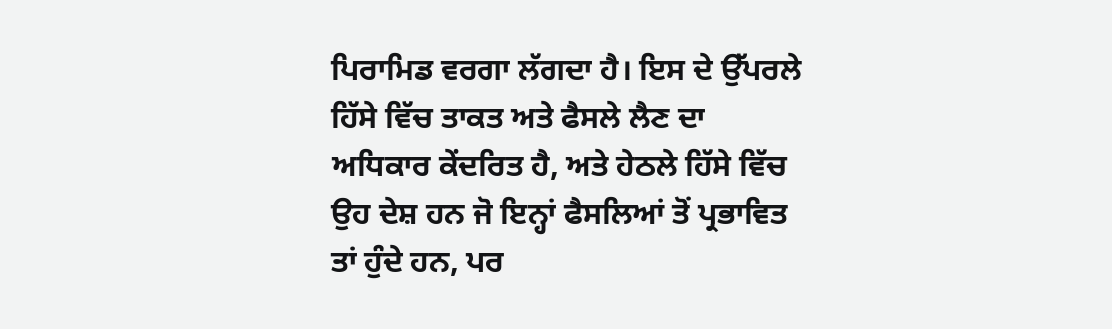ਪਿਰਾਮਿਡ ਵਰਗਾ ਲੱਗਦਾ ਹੈ। ਇਸ ਦੇ ਉੱਪਰਲੇ ਹਿੱਸੇ ਵਿੱਚ ਤਾਕਤ ਅਤੇ ਫੈਸਲੇ ਲੈਣ ਦਾ ਅਧਿਕਾਰ ਕੇਂਦਰਿਤ ਹੈ, ਅਤੇ ਹੇਠਲੇ ਹਿੱਸੇ ਵਿੱਚ ਉਹ ਦੇਸ਼ ਹਨ ਜੋ ਇਨ੍ਹਾਂ ਫੈਸਲਿਆਂ ਤੋਂ ਪ੍ਰਭਾਵਿਤ ਤਾਂ ਹੁੰਦੇ ਹਨ, ਪਰ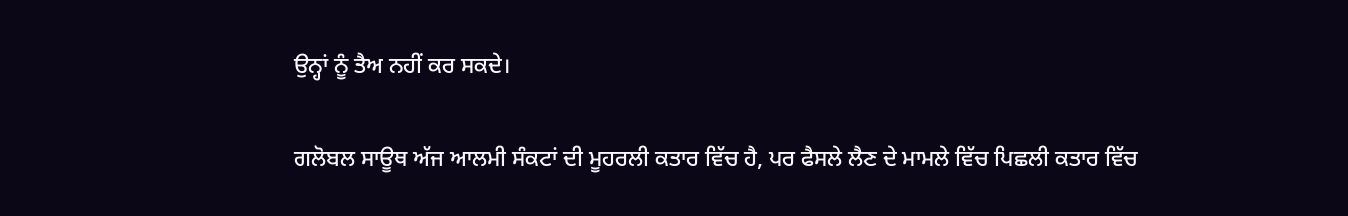ਉਨ੍ਹਾਂ ਨੂੰ ਤੈਅ ਨਹੀਂ ਕਰ ਸਕਦੇ।

ਗਲੋਬਲ ਸਾਊਥ ਅੱਜ ਆਲਮੀ ਸੰਕਟਾਂ ਦੀ ਮੂਹਰਲੀ ਕਤਾਰ ਵਿੱਚ ਹੈ, ਪਰ ਫੈਸਲੇ ਲੈਣ ਦੇ ਮਾਮਲੇ ਵਿੱਚ ਪਿਛਲੀ ਕਤਾਰ ਵਿੱਚ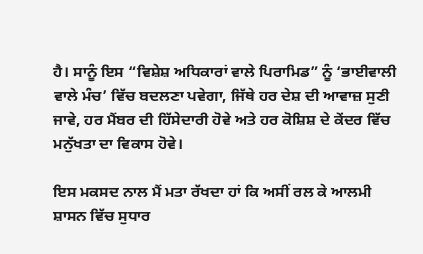ਹੈ। ਸਾਨੂੰ ਇਸ “ਵਿਸ਼ੇਸ਼ ਅਧਿਕਾਰਾਂ ਵਾਲੇ ਪਿਰਾਮਿਡ” ਨੂੰ ‘ਭਾਈਵਾਲੀ ਵਾਲੇ ਮੰਚ’ ਵਿੱਚ ਬਦਲਣਾ ਪਵੇਗਾ, ਜਿੱਥੇ ਹਰ ਦੇਸ਼ ਦੀ ਆਵਾਜ਼ ਸੁਣੀ ਜਾਵੇ, ਹਰ ਮੈਂਬਰ ਦੀ ਹਿੱਸੇਦਾਰੀ ਹੋਵੇ ਅਤੇ ਹਰ ਕੋਸ਼ਿਸ਼ ਦੇ ਕੇਂਦਰ ਵਿੱਚ ਮਨੁੱਖਤਾ ਦਾ ਵਿਕਾਸ ਹੋਵੇ।

ਇਸ ਮਕਸਦ ਨਾਲ ਮੈਂ ਮਤਾ ਰੱਖਦਾ ਹਾਂ ਕਿ ਅਸੀਂ ਰਲ ਕੇ ਆਲਮੀ ਸ਼ਾਸਨ ਵਿੱਚ ਸੁਧਾਰ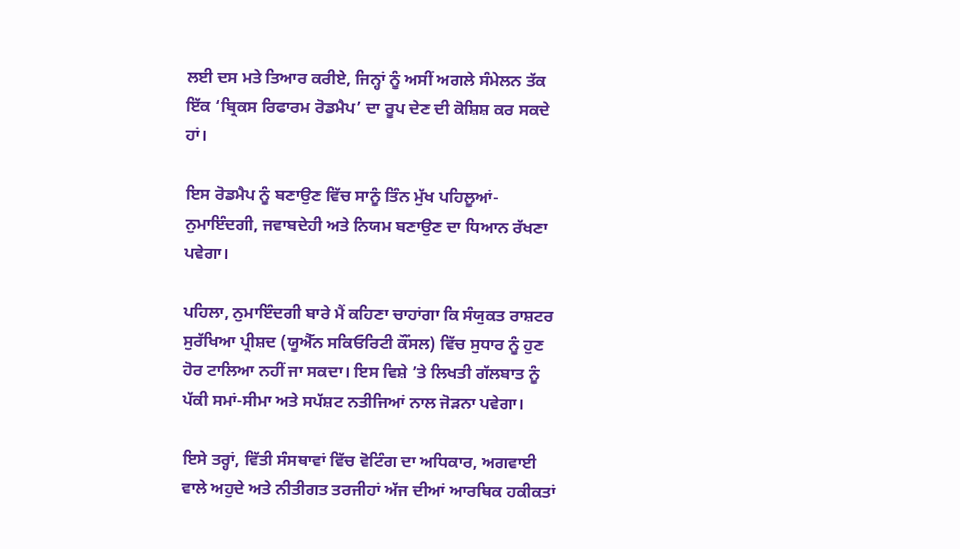ਲਈ ਦਸ ਮਤੇ ਤਿਆਰ ਕਰੀਏ, ਜਿਨ੍ਹਾਂ ਨੂੰ ਅਸੀਂ ਅਗਲੇ ਸੰਮੇਲਨ ਤੱਕ ਇੱਕ ‘ਬ੍ਰਿਕਸ ਰਿਫਾਰਮ ਰੋਡਮੈਪ’ ਦਾ ਰੂਪ ਦੇਣ ਦੀ ਕੋਸ਼ਿਸ਼ ਕਰ ਸਕਦੇ ਹਾਂ।

ਇਸ ਰੋਡਮੈਪ ਨੂੰ ਬਣਾਉਣ ਵਿੱਚ ਸਾਨੂੰ ਤਿੰਨ ਮੁੱਖ ਪਹਿਲੂਆਂ- ਨੁਮਾਇੰਦਗੀ, ਜਵਾਬਦੇਹੀ ਅਤੇ ਨਿਯਮ ਬਣਾਉਣ ਦਾ ਧਿਆਨ ਰੱਖਣਾ ਪਵੇਗਾ।

ਪਹਿਲਾ, ਨੁਮਾਇੰਦਗੀ ਬਾਰੇ ਮੈਂ ਕਹਿਣਾ ਚਾਹਾਂਗਾ ਕਿ ਸੰਯੁਕਤ ਰਾਸ਼ਟਰ ਸੁਰੱਖਿਆ ਪ੍ਰੀਸ਼ਦ (ਯੂਐੱਨ ਸਕਿਓਰਿਟੀ ਕੌਂਸਲ) ਵਿੱਚ ਸੁਧਾਰ ਨੂੰ ਹੁਣ ਹੋਰ ਟਾਲਿਆ ਨਹੀਂ ਜਾ ਸਕਦਾ। ਇਸ ਵਿਸ਼ੇ ’ਤੇ ਲਿਖਤੀ ਗੱਲਬਾਤ ਨੂੰ ਪੱਕੀ ਸਮਾਂ-ਸੀਮਾ ਅਤੇ ਸਪੱਸ਼ਟ ਨਤੀਜਿਆਂ ਨਾਲ ਜੋੜਨਾ ਪਵੇਗਾ।

ਇਸੇ ਤਰ੍ਹਾਂ, ਵਿੱਤੀ ਸੰਸਥਾਵਾਂ ਵਿੱਚ ਵੋਟਿੰਗ ਦਾ ਅਧਿਕਾਰ, ਅਗਵਾਈ ਵਾਲੇ ਅਹੁਦੇ ਅਤੇ ਨੀਤੀਗਤ ਤਰਜੀਹਾਂ ਅੱਜ ਦੀਆਂ ਆਰਥਿਕ ਹਕੀਕਤਾਂ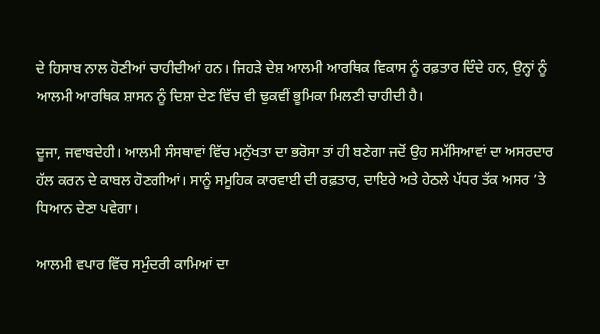ਦੇ ਹਿਸਾਬ ਨਾਲ ਹੋਣੀਆਂ ਚਾਹੀਦੀਆਂ ਹਨ। ਜਿਹੜੇ ਦੇਸ਼ ਆਲਮੀ ਆਰਥਿਕ ਵਿਕਾਸ ਨੂੰ ਰਫ਼ਤਾਰ ਦਿੰਦੇ ਹਨ, ਉਨ੍ਹਾਂ ਨੂੰ ਆਲਮੀ ਆਰਥਿਕ ਸ਼ਾਸਨ ਨੂੰ ਦਿਸ਼ਾ ਦੇਣ ਵਿੱਚ ਵੀ ਢੁਕਵੀਂ ਭੂਮਿਕਾ ਮਿਲਣੀ ਚਾਹੀਦੀ ਹੈ।

ਦੂਜਾ, ਜਵਾਬਦੇਹੀ। ਆਲਮੀ ਸੰਸਥਾਵਾਂ ਵਿੱਚ ਮਨੁੱਖਤਾ ਦਾ ਭਰੋਸਾ ਤਾਂ ਹੀ ਬਣੇਗਾ ਜਦੋਂ ਉਹ ਸਮੱਸਿਆਵਾਂ ਦਾ ਅਸਰਦਾਰ ਹੱਲ ਕਰਨ ਦੇ ਕਾਬਲ ਹੋਣਗੀਆਂ। ਸਾਨੂੰ ਸਮੂਹਿਕ ਕਾਰਵਾਈ ਦੀ ਰਫ਼ਤਾਰ, ਦਾਇਰੇ ਅਤੇ ਹੇਠਲੇ ਪੱਧਰ ਤੱਕ ਅਸਰ ’ਤੇ ਧਿਆਨ ਦੇਣਾ ਪਵੇਗਾ।

ਆਲਮੀ ਵਪਾਰ ਵਿੱਚ ਸਮੁੰਦਰੀ ਕਾਮਿਆਂ ਦਾ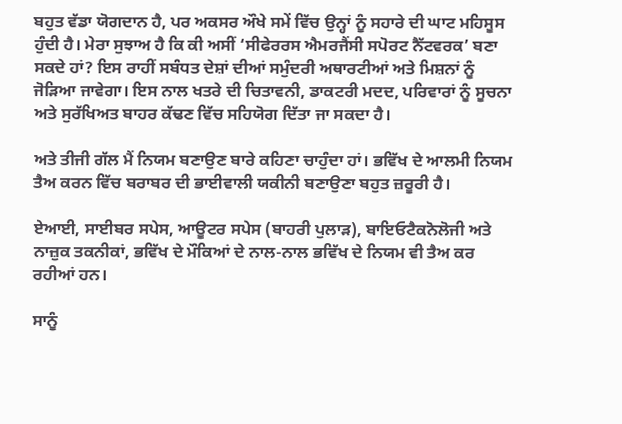ਬਹੁਤ ਵੱਡਾ ਯੋਗਦਾਨ ਹੈ, ਪਰ ਅਕਸਰ ਔਖੇ ਸਮੇਂ ਵਿੱਚ ਉਨ੍ਹਾਂ ਨੂੰ ਸਹਾਰੇ ਦੀ ਘਾਟ ਮਹਿਸੂਸ ਹੁੰਦੀ ਹੈ। ਮੇਰਾ ਸੁਝਾਅ ਹੈ ਕਿ ਕੀ ਅਸੀਂ ‘ਸੀਫੇਰਰਸ ਐਮਰਜੈਂਸੀ ਸਪੋਰਟ ਨੈੱਟਵਰਕ’ ਬਣਾ ਸਕਦੇ ਹਾਂ? ਇਸ ਰਾਹੀਂ ਸਬੰਧਤ ਦੇਸ਼ਾਂ ਦੀਆਂ ਸਮੁੰਦਰੀ ਅਥਾਰਟੀਆਂ ਅਤੇ ਮਿਸ਼ਨਾਂ ਨੂੰ ਜੋੜਿਆ ਜਾਵੇਗਾ। ਇਸ ਨਾਲ ਖਤਰੇ ਦੀ ਚਿਤਾਵਨੀ, ਡਾਕਟਰੀ ਮਦਦ, ਪਰਿਵਾਰਾਂ ਨੂੰ ਸੂਚਨਾ ਅਤੇ ਸੁਰੱਖਿਅਤ ਬਾਹਰ ਕੱਢਣ ਵਿੱਚ ਸਹਿਯੋਗ ਦਿੱਤਾ ਜਾ ਸਕਦਾ ਹੈ।

ਅਤੇ ਤੀਜੀ ਗੱਲ ਮੈਂ ਨਿਯਮ ਬਣਾਉਣ ਬਾਰੇ ਕਹਿਣਾ ਚਾਹੁੰਦਾ ਹਾਂ। ਭਵਿੱਖ ਦੇ ਆਲਮੀ ਨਿਯਮ ਤੈਅ ਕਰਨ ਵਿੱਚ ਬਰਾਬਰ ਦੀ ਭਾਈਵਾਲੀ ਯਕੀਨੀ ਬਣਾਉਣਾ ਬਹੁਤ ਜ਼ਰੂਰੀ ਹੈ।

ਏਆਈ, ਸਾਈਬਰ ਸਪੇਸ, ਆਊਟਰ ਸਪੇਸ (ਬਾਹਰੀ ਪੁਲਾੜ), ਬਾਇਓਟੈਕਨੋਲੋਜੀ ਅਤੇ ਨਾਜ਼ੁਕ ਤਕਨੀਕਾਂ, ਭਵਿੱਖ ਦੇ ਮੌਕਿਆਂ ਦੇ ਨਾਲ-ਨਾਲ ਭਵਿੱਖ ਦੇ ਨਿਯਮ ਵੀ ਤੈਅ ਕਰ ਰਹੀਆਂ ਹਨ।

ਸਾਨੂੰ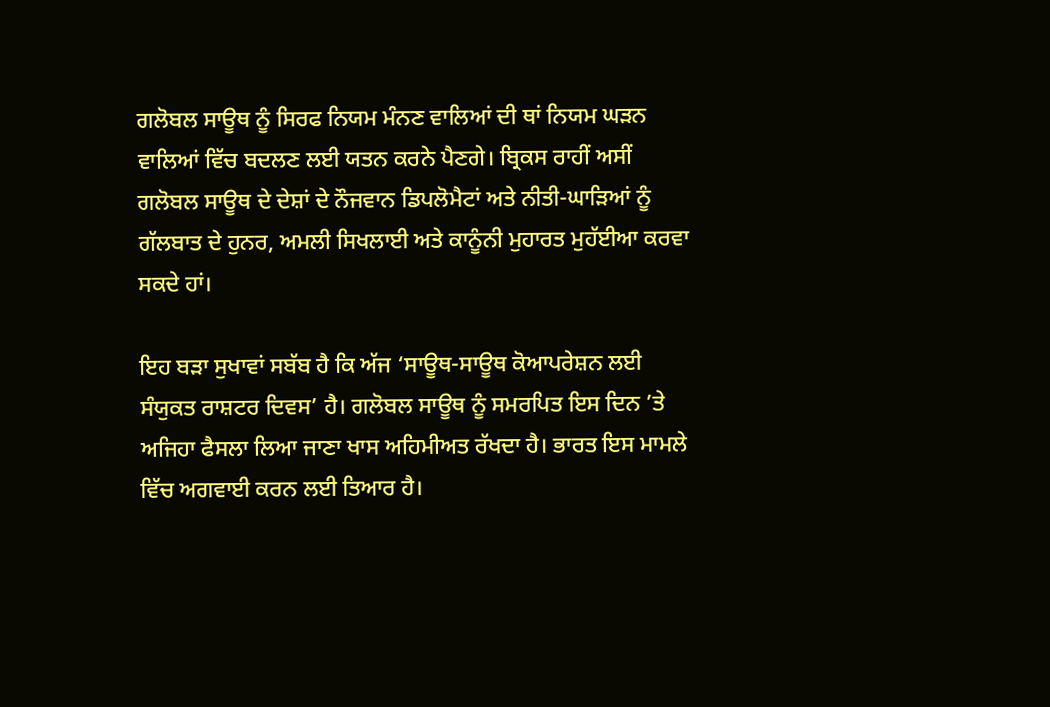ਗਲੋਬਲ ਸਾਊਥ ਨੂੰ ਸਿਰਫ ਨਿਯਮ ਮੰਨਣ ਵਾਲਿਆਂ ਦੀ ਥਾਂ ਨਿਯਮ ਘੜਨ ਵਾਲਿਆਂ ਵਿੱਚ ਬਦਲਣ ਲਈ ਯਤਨ ਕਰਨੇ ਪੈਣਗੇ। ਬ੍ਰਿਕਸ ਰਾਹੀਂ ਅਸੀਂ ਗਲੋਬਲ ਸਾਊਥ ਦੇ ਦੇਸ਼ਾਂ ਦੇ ਨੌਜਵਾਨ ਡਿਪਲੋਮੈਟਾਂ ਅਤੇ ਨੀਤੀ-ਘਾੜਿਆਂ ਨੂੰ ਗੱਲਬਾਤ ਦੇ ਹੁਨਰ, ਅਮਲੀ ਸਿਖਲਾਈ ਅਤੇ ਕਾਨੂੰਨੀ ਮੁਹਾਰਤ ਮੁਹੱਈਆ ਕਰਵਾ ਸਕਦੇ ਹਾਂ।

ਇਹ ਬੜਾ ਸੁਖਾਵਾਂ ਸਬੱਬ ਹੈ ਕਿ ਅੱਜ ‘ਸਾਊਥ-ਸਾਊਥ ਕੋਆਪਰੇਸ਼ਨ ਲਈ ਸੰਯੁਕਤ ਰਾਸ਼ਟਰ ਦਿਵਸ’ ਹੈ। ਗਲੋਬਲ ਸਾਊਥ ਨੂੰ ਸਮਰਪਿਤ ਇਸ ਦਿਨ ’ਤੇ ਅਜਿਹਾ ਫੈਸਲਾ ਲਿਆ ਜਾਣਾ ਖਾਸ ਅਹਿਮੀਅਤ ਰੱਖਦਾ ਹੈ। ਭਾਰਤ ਇਸ ਮਾਮਲੇ ਵਿੱਚ ਅਗਵਾਈ ਕਰਨ ਲਈ ਤਿਆਰ ਹੈ।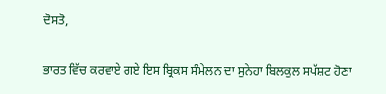ਦੋਸਤੋ,

ਭਾਰਤ ਵਿੱਚ ਕਰਵਾਏ ਗਏ ਇਸ ਬ੍ਰਿਕਸ ਸੰਮੇਲਨ ਦਾ ਸੁਨੇਹਾ ਬਿਲਕੁਲ ਸਪੱਸ਼ਟ ਹੋਣਾ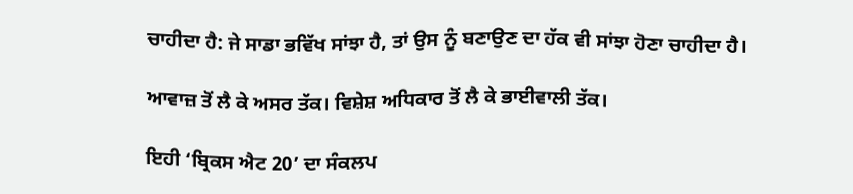ਚਾਹੀਦਾ ਹੈ: ਜੇ ਸਾਡਾ ਭਵਿੱਖ ਸਾਂਝਾ ਹੈ, ਤਾਂ ਉਸ ਨੂੰ ਬਣਾਉਣ ਦਾ ਹੱਕ ਵੀ ਸਾਂਝਾ ਹੋਣਾ ਚਾਹੀਦਾ ਹੈ।

ਆਵਾਜ਼ ਤੋਂ ਲੈ ਕੇ ਅਸਰ ਤੱਕ। ਵਿਸ਼ੇਸ਼ ਅਧਿਕਾਰ ਤੋਂ ਲੈ ਕੇ ਭਾਈਵਾਲੀ ਤੱਕ।

ਇਹੀ ‘ਬ੍ਰਿਕਸ ਐਟ 20’ ਦਾ ਸੰਕਲਪ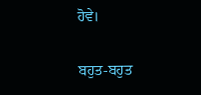ਹੋਵੇ।

ਬਹੁਤ-ਬਹੁਤ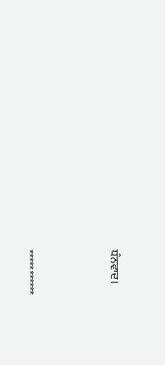ਧੰਨਵਾਦ।



***********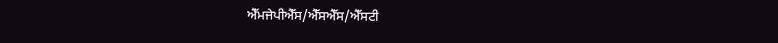ਐੱਮਜੇਪੀਐੱਸ/ਐੱਸਐੱਸ/ਐੱਸਟੀ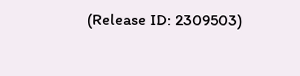(Release ID: 2309503)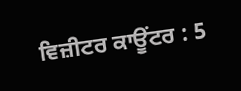ਵਿਜ਼ੀਟਰ ਕਾਊਂਟਰ : 5